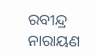ରବୀନ୍ଦ୍ର ନାରାୟଣ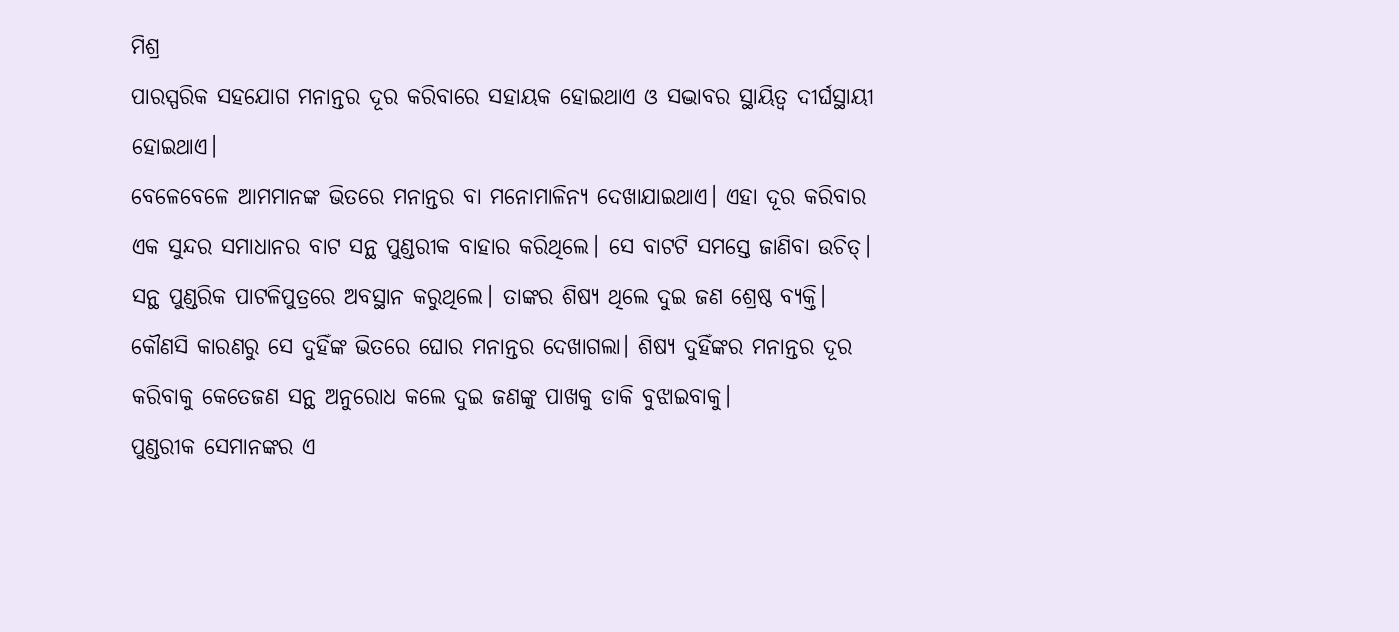ମିଶ୍ର
ପାରସ୍ପରିକ ସହଯୋଗ ମନାନ୍ତର ଦୂର କରିବାରେ ସହାୟକ ହୋଇଥାଏ ଓ ସଦ୍ଭାବର ସ୍ଥାୟିତ୍ୱ ଦୀର୍ଘସ୍ଥାୟୀ ହୋଇଥାଏ।
ବେଳେବେଳେ ଆମମାନଙ୍କ ଭିତରେ ମନାନ୍ତର ବା ମନୋମାଳିନ୍ୟ ଦେଖାଯାଇଥାଏ। ଏହା ଦୂର କରିବାର ଏକ ସୁନ୍ଦର ସମାଧାନର ବାଟ ସନ୍ଥ ପୁଣ୍ଡରୀକ ବାହାର କରିଥିଲେ। ସେ ବାଟଟି ସମସ୍ତେ ଜାଣିବା ଉଚିତ୍।
ସନ୍ଥ ପୁଣ୍ଡରିକ ପାଟଳିପୁତ୍ରରେ ଅବସ୍ଥାନ କରୁଥିଲେ। ତାଙ୍କର ଶିଷ୍ୟ ଥିଲେ ଦୁଇ ଜଣ ଶ୍ରେଷ୍ଠ ବ୍ୟକ୍ତି। କୌଣସି କାରଣରୁ ସେ ଦୁହିଁଙ୍କ ଭିତରେ ଘୋର ମନାନ୍ତର ଦେଖାଗଲା। ଶିଷ୍ୟ ଦୁହିଁଙ୍କର ମନାନ୍ତର ଦୂର କରିବାକୁ କେତେଜଣ ସନ୍ଥ ଅନୁରୋଧ କଲେ ଦୁଇ ଜଣଙ୍କୁ ପାଖକୁ ଡାକି ବୁଝାଇବାକୁ।
ପୁଣ୍ଡରୀକ ସେମାନଙ୍କର ଏ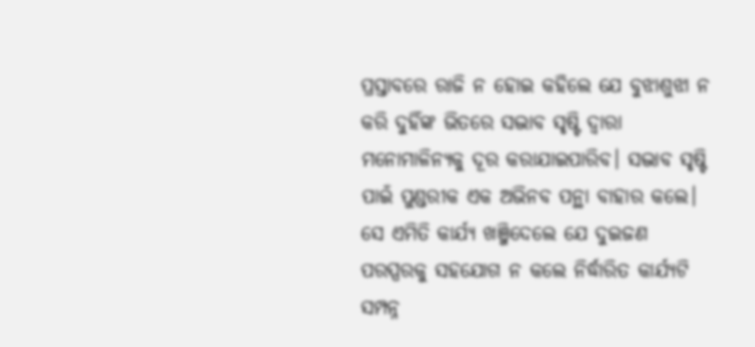ପ୍ରସ୍ତାବରେ ରାଜି ନ ହୋଇ କହିଲେ ଯେ ବୁଝାଶୁଝା ନ କରି ଦୁହିଁଙ୍କ ଭିତରେ ସଦ୍ଭାବ ସୃଷ୍ଟି ଦ୍ୱାରା ମନୋମାଳିନ୍ୟକୁ ଦୂର କରାଯାଇପାରିବ। ସଦ୍ଭାବ ସୃଷ୍ଟି ପାଇଁ ପୁଣ୍ଡରୀକ ଏକ ଅଭିନବ ପନ୍ଥା ବାହାର କଲେ। ସେ ଏମିତି କାର୍ଯ୍ୟ ଖଞ୍ଜିଦେଲେ ଯେ ଦୁଇଜଣ ପରସ୍ପରକୁ ସହଯୋଗ ନ କଲେ ନିର୍ଦ୍ଧାରିତ କାର୍ଯ୍ୟଟି ସମ୍ପନ୍ନ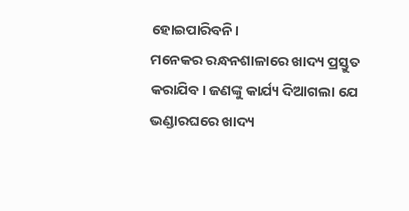ହୋଇପାରିବନି।
ମନେକର ରନ୍ଧନଶାଳାରେ ଖାଦ୍ୟ ପ୍ରସ୍ତୁତ କରାଯିବ। ଜଣଙ୍କୁ କାର୍ଯ୍ୟ ଦିଆଗଲା ଯେ ଭଣ୍ଡାରଘରେ ଖାଦ୍ୟ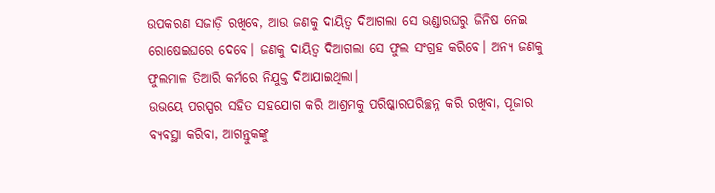ଉପକରଣ ସଜାଡ଼ି ରଖିବେ, ଆଉ ଜଣକୁ ଦାୟିତ୍ୱ ଦିଆଗଲା ସେ ଭଣ୍ଡାରଘରୁ ଜିନିଷ ନେଇ ରୋଷେଇଘରେ ଦେବେ। ଜଣକୁ ଦାୟିତ୍ୱ ଦିଆଗଲା ସେ ଫୁଲ ସଂଗ୍ରହ କରିବେ। ଅନ୍ୟ ଜଣକୁ ଫୁଲମାଳ ତିଆରି କର୍ମରେ ନିଯୁକ୍ତ ଦିଆଯାଇଥିଲା।
ଉଭୟେ ପରସ୍ପର ସହିତ ସହଯୋଗ କରି ଆଶ୍ରମକୁ ପରିଷ୍କାରପରିଚ୍ଛନ୍ନ କରି ରଖିବା, ପୂଜାର ବ୍ୟବସ୍ଥା କରିବା, ଆଗନ୍ତୁକଙ୍କୁ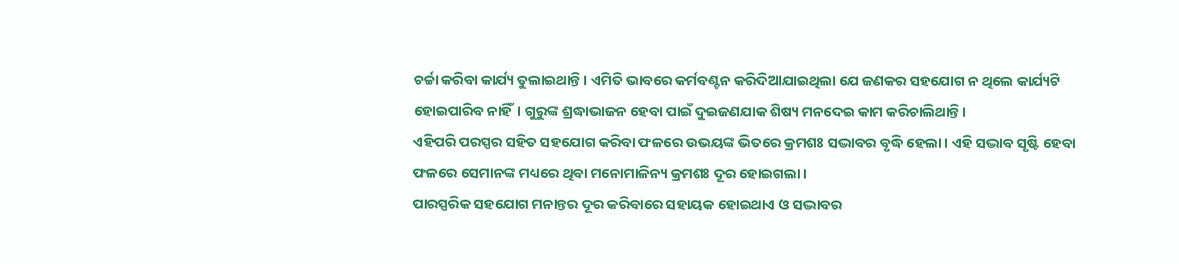ଚର୍ଚ୍ଚା କରିବା କାର୍ଯ୍ୟ ତୁଲାଇଥାନ୍ତି। ଏମିତି ଭାବରେ କର୍ମବଣ୍ଟନ କରିଦିଆଯାଇଥିଲା ଯେ ଜଣକର ସହଯୋଗ ନ ଥିଲେ କାର୍ଯ୍ୟଟି ହୋଇପାରିବ ନାହିଁ। ଗୁରୁଙ୍କ ଶ୍ରଦ୍ଧାଭାଜନ ହେବା ପାଇଁ ଦୁଇଜଣଯାକ ଶିଷ୍ୟ ମନଦେଇ କାମ କରିଚାଲିଥାନ୍ତି।
ଏହିପରି ପରସ୍ପର ସହିତ ସହଯୋଗ କରିବା ଫଳରେ ଉଭୟଙ୍କ ଭିତରେ କ୍ରମଶଃ ସଦ୍ଭାବର ବୃଦ୍ଧି ହେଲା। ଏହି ସଦ୍ଭାବ ସୃଷ୍ଟି ହେବା ଫଳରେ ସେମାନଙ୍କ ମଧ୍ୟରେ ଥିବା ମନୋମାଳିନ୍ୟ କ୍ରମଶଃ ଦୂର ହୋଇଗଲା।
ପାରସ୍ପରିକ ସହଯୋଗ ମନାନ୍ତର ଦୂର କରିବାରେ ସହାୟକ ହୋଇଥାଏ ଓ ସଦ୍ଭାବର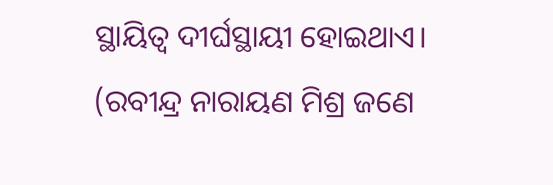ସ୍ଥାୟିତ୍ୱ ଦୀର୍ଘସ୍ଥାୟୀ ହୋଇଥାଏ।
(ରବୀନ୍ଦ୍ର ନାରାୟଣ ମିଶ୍ର ଜଣେ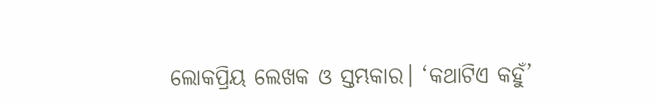ଲୋକପ୍ରିୟ ଲେଖକ ଓ ସ୍ତମ୍ଭକାର। ‘କଥାଟିଏ କହୁଁ’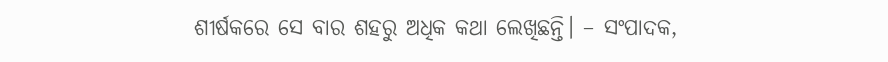ଶୀର୍ଷକରେ ସେ ବାର ଶହରୁ ଅଧିକ କଥା ଲେଖିଛନ୍ତି। – ସଂପାଦକ,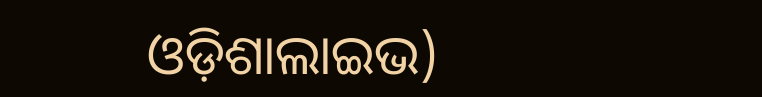ଓଡ଼ିଶାଲାଇଭ)